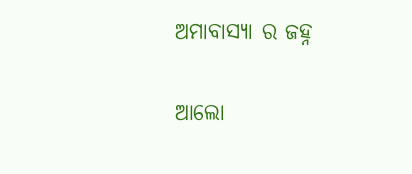ଅମାବାସ୍ୟା ର ଜହ୍ନ

ଆଲୋ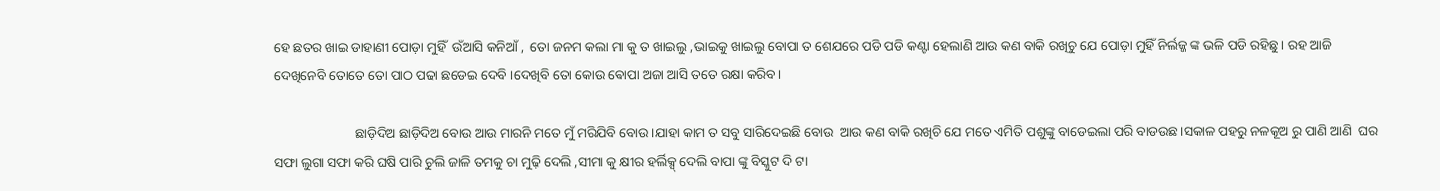ହେ ଛତର ଖାଇ ଡାହାଣୀ ପୋଡ଼ା ମୁହିଁ  ଉଁଆସି କନିଆଁ ,  ତୋ ଜନମ କଲା ମା କୁ ତ ଖାଇଲୁ ,ଭାଇକୁ ଖାଇଲୁ ବୋପା ତ ଶେଯରେ ପଡି ପଡି କଣ୍ଟା ହେଲାଣି ଆଉ କଣ ବାକି ରଖିଚୁ ଯେ ପୋଡ଼ା ମୁହିଁ ନିର୍ଲଜ୍ଜ ଙ୍କ ଭଳି ପଡି ରହିଛୁ। ରହ ଆଜି ଦେଖିନେବି ତୋତେ ତୋ ପାଠ ପଢା ଛଡେଇ ଦେବି ।ଦେଖିବି ତୋ କୋଉ ଵୋପା ଅଜା ଆସି ତତେ ରକ୍ଷା କରିବ।

                        ଛାଡ଼ିଦିଅ ଛାଡ଼ିଦିଅ ବୋଉ ଆଉ ମାରନି ମତେ ମୁଁ ମରିଯିବି ବୋଉ।ଯାହା କାମ ତ ସବୁ ସାରିଦେଇଛି ବୋଉ  ଆଉ କଣ ବାକି ରଖିଚି ଯେ ମତେ ଏମିତି ପଶୁଙ୍କୁ ବାଡେଇଲା ପରି ବାଡଉଛ।ସକାଳ ପହରୁ ନଳକୂଅ ରୁ ପାଣି ଆଣି  ଘର ସଫା ଲୁଗା ସଫା କରି ଘଷି ପାରି ଚୁଲି ଜାଳି ତମକୁ ଚା ମୁଢ଼ି ଦେଲି ,ସୀମା କୁ କ୍ଷୀର ହର୍ଲିକ୍ସ୍ ଦେଲି ବାପା ଙ୍କୁ ବିସ୍କୁଟ ଦି ଟା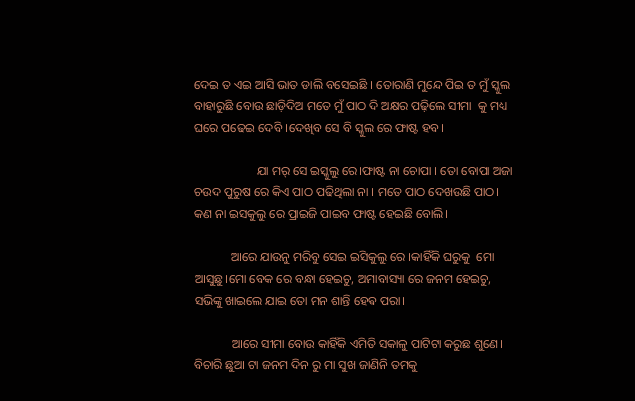ଦେଇ ତ ଏଇ ଆସି ଭାତ ଡାଲି ବସେଇଛି । ତୋରାଣି ମୁନ୍ଦେ ପିଇ ତ ମୁଁ ସ୍କୁଲ ବାହାରୁଛି ବୋଉ ଛାଡ଼ିଦିଅ ମତେ ମୁଁ ପାଠ ଦି ଅକ୍ଷର ପଢ଼ିଲେ ସୀମା  କୁ ମଧ୍ୟ ଘରେ ପଢେଇ ଦେବି ।ଦେଖିବ ସେ ବି ସ୍କୁଲ ରେ ଫାଷ୍ଟ ହବ।

                    ଯା ମର୍ ସେ ଇସ୍କୁଲୁ ରେ।ଫାଷ୍ଟ ନା ଚୋପା । ତୋ ବୋପା ଅଜା ଚଉଦ ପୁରୁଷ ରେ କିଏ ପାଠ ପଢିଥିଲା ନା । ମତେ ପାଠ ଦେଖଉଛି ପାଠ। କଣ ନା ଇସକୁଲୁ ରେ ପ୍ରାଇଜି ପାଇବ ଫାଷ୍ଟ ହେଇଛି ବୋଲି।

            ଆରେ ଯାଉନୁ ମରିବୁ ସେଇ ଇସିକୁଲୁ ରେ ।କାହିଁକି ଘରୁକୁ  ମୋ ଆସୁଛୁ।ମୋ ବେକ ରେ ବନ୍ଧା ହେଇଚୁ, ଅମାବାସ୍ୟା ରେ ଜନମ ହେଇଚୁ, ସଭିଙ୍କୁ ଖାଇଲେ ଯାଇ ତୋ ମନ ଶାନ୍ତି ହେଵ ପରା।

            ଆରେ ସୀମା ବୋଉ କାହିଁକି ଏମିତି ସକାଳୁ ପାଟିଟା କରୁଛ ଶୁଣେ। ବିଚାରି ଛୁଆ ଟା ଜନମ ଦିନ ରୁ ମା ସୁଖ ଜାଣିନି ତମକୁ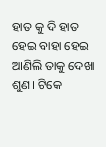ହାତ କୁ ଦି ହାତ ହେଇ ବାହା ହେଇ ଆଣିଲି ତାକୁ ଦେଖା ଶୁଣ। ଟିକେ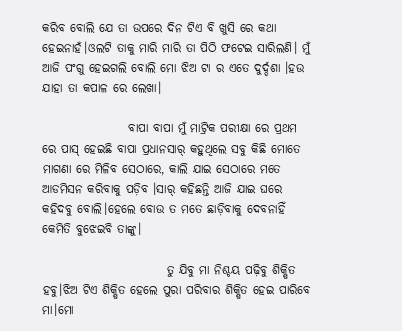କରିବ ବୋଲି ଯେ ତା ଉପରେ ଦିନ ଟିଏ ବି ଖୁସି ରେ କଥା ହେଇନାହଁ।ଓଲଟି ତାକୁ ମାରି ମାରି ତା ପିଠି ଫଟେଇ ସାରିଲଣି। ମୁଁ ଆଜି ପଂଗୁ ହେଇଗଲି ବୋଲି ମୋ ଝିଅ ଟା ର ଏତେ ଦୁର୍ଦ୍ଦଶା ।ହଉ ଯାହା ତା କପାଳ ରେ ଲେଖା।

                  ବାପା ବାପା ମୁଁ ମାଟ୍ରିକ ପରୀକ୍ଷା ରେ ପ୍ରଥମ ରେ ପାସ୍ ହେଇଛି ବାପା ପ୍ରଧାନସାର୍ କହୁଥିଲେ ସବୁ କିଛି ମୋତେ ମାଗଣା ରେ ମିଳିବ ସେଠାରେ, କାଲି ଯାଇ ସେଠାରେ ମତେ ଆଡମିସନ କରିବାକୁ ପଡ଼ିବ ।ସାର୍ କହିଛନ୍ତି ଆଜି ଯାଇ ଘରେ କହିଦବୁ ବୋଲି।ହେଲେ ବୋଉ ତ ମତେ ଛାଡ଼ିବାକୁ ଦେବନାହିଁ କେମିତି ବୁଝେଇବି ତାଙ୍କୁ।

                          ତୁ ଯିବୁ ମା ନିଶ୍ଚୟ ପଢ଼ିବୁ ଶିକ୍ଷିତ ହବୁ।ଝିଅ ଟିଏ ଶିକ୍ଷିତ ହେଲେ ପୁରା ପରିବାର ଶିକ୍ଷିତ ହେଇ ପାରିବେ ମା।ମୋ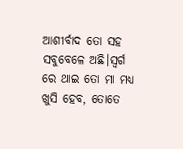ଆଶୀର୍ବାଦ ତୋ ସହ ସବୁବେଳେ ଅଛି।ସ୍ବର୍ଗ ରେ ଥାଇ ତୋ ମା ମଧ୍ୟ ଖୁସି ହେବ, ତୋତେ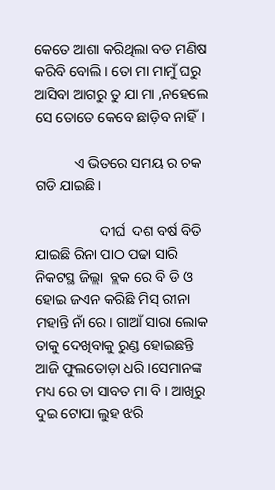କେତେ ଆଶା କରିଥିଲା ବଡ ମଣିଷ କରିବି ବୋଲି । ତୋ ମା ମାମୁଁ ଘରୁ ଆସିବା ଆଗରୁ ତୁ ଯା ମା ,ନହେଲେ ସେ ତୋତେ କେବେ ଛାଡ଼ିବ ନାହିଁ।

           ଏ ଭିତରେ ସମୟ ର ଚକ ଗଡି ଯାଇଛି।

                  ଦୀର୍ଘ  ଦଶ ବର୍ଷ ବିତି ଯାଇଛି ରିନା ପାଠ ପଢା ସାରି ନିକଟସ୍ଥ ଜିଲ୍ଲା  ବ୍ଲକ ରେ ବି ଡି ଓ ହୋଇ ଜଏନ କରିଛି ମିସ୍ ରୀନା ମହାନ୍ତି ନାଁ ରେ। ଗାଆଁ ସାରା ଲୋକ ତାକୁ ଦେଖିବାକୁ ରୁଣ୍ଡ ହୋଇଛନ୍ତି ଆଜି ଫୁଲତୋଡ଼ା ଧରି।ସେମାନଙ୍କ ମଧ୍ୟ ରେ ତା ସାବତ ମା ବି । ଆଖିରୁ ଦୁଇ ଟୋପା ଲୁହ ଝରି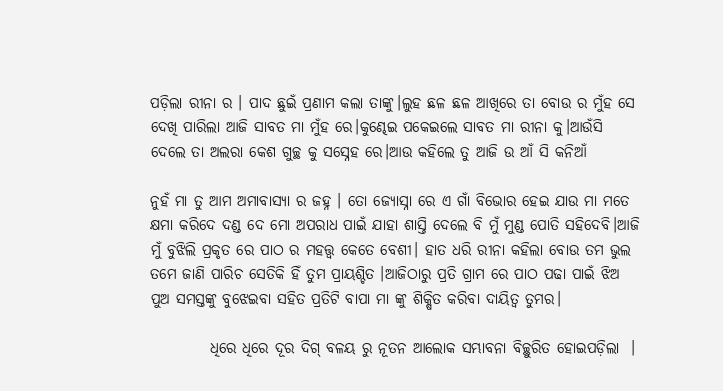ପଡ଼ିଲା ରୀନା ର । ପାଦ ଛୁଇଁ ପ୍ରଣାମ କଲା ତାଙ୍କୁ।ଲୁହ ଛଳ ଛଳ ଆଖିରେ ତା ବୋଉ ର ମୁଁହ ସେ ଦେଖି ପାରିଲା ଆଜି ସାବତ ମା ମୁଁହ ରେ।କୁଣ୍ଢେଇ ପକେଇଲେ ସାବତ ମା ରୀନା କୁ।ଆଉଁସି ଦେଲେ ତା ଅଲରା କେଶ ଗୁଚ୍ଛ କୁ ସସ୍ନେହ ରେ।ଆଉ କହିଲେ ତୁ ଆଜି ଉ ଆଁ ସି କନିଆଁ

ନୁହଁ ମା ତୁ ଆମ ଅମାବାସ୍ୟା ର ଜହ୍ନ । ତୋ ଜ୍ୟୋସ୍ନା ରେ ଏ ଗାଁ ବିଭୋର ହେଇ ଯାଉ ମା ମତେ କ୍ଷମା କରିଦେ ଦଣ୍ଡ ଦେ ମୋ ଅପରାଧ ପାଇଁ ଯାହା ଶାସ୍ତି ଦେଲେ ବି ମୁଁ ମୁଣ୍ଡ ପୋତି ସହିଦେବି।ଆଜି  ମୁଁ ବୁଝିଲି ପ୍ରକୃତ ରେ ପାଠ ର ମହତ୍ତ୍ଵ କେତେ ବେଶୀ। ହାତ ଧରି ରୀନା କହିଲା ବୋଉ ତମ ଭୁଲ ତମେ ଜାଣି ପାରିଚ ସେତିକି ହିଁ ତୁମ ପ୍ରାୟଶ୍ଚିତ ।ଆଜିଠାରୁ ପ୍ରତି ଗ୍ରାମ ରେ ପାଠ ପଢା ପାଇଁ ଝିଅ ପୁଅ ସମସ୍ତଙ୍କୁ ବୁଝେଇବା ସହିତ ପ୍ରତିଟି ବାପା ମା ଙ୍କୁ ଶିକ୍ଷିତ କରିବା ଦାୟିତ୍ଵ ତୁମର।

          ଧିରେ ଧିରେ ଦୂର ଦିଗ୍ ବଳୟ ରୁ ନୂତନ ଆଲୋକ ସମ୍ଭାବନା ବିଚ୍ଛୁରିତ ହୋଇପଡ଼ିଲା  ।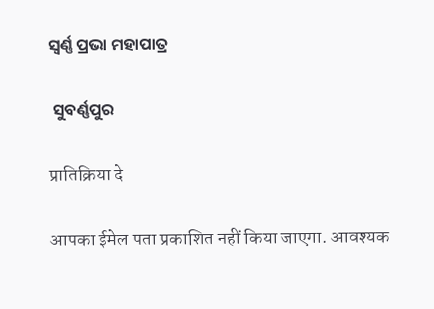ସ୍ବର୍ଣ୍ଣ ପ୍ରଭା ମହାପାତ୍ର

 ସୁବର୍ଣ୍ଣପୁର

प्रातिक्रिया दे

आपका ईमेल पता प्रकाशित नहीं किया जाएगा. आवश्यक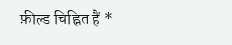फ़ील्ड चिह्नित हैं *